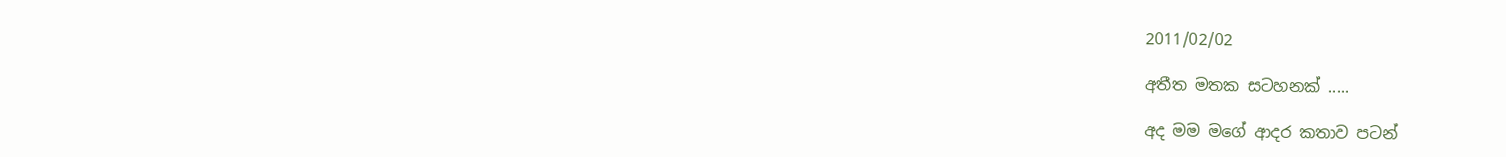2011/02/02

අතීත මතක සටහනක් .....

අද මම මගේ ආදර කතාව පටන්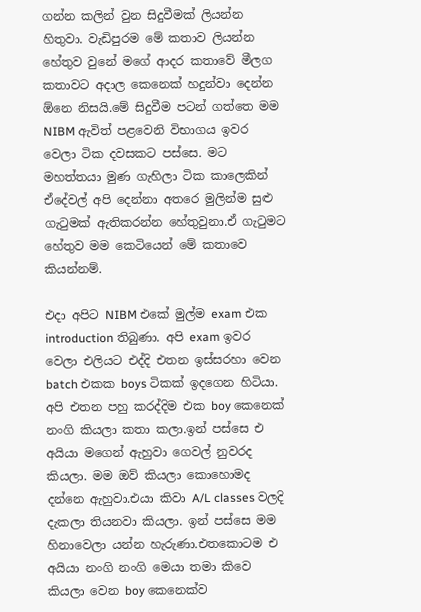ගන්න කලින් වුන සිදුවීමක් ලියන්න හිතුවා. වැඩිපුරම මේ කතාව ලියන්න හේතුව වුනේ මගේ ආදර කතාවේ මීලග කතාවට අදාල කෙනෙක් හදුන්වා දෙන්න ඕනෙ නිසයි.මේ සිදුවීම පටන් ගත්තෙ මම NIBM ඇවිත් පළවෙනි විභාගය ඉවර වෙලා ටික දවසකට පස්සෙ. මට මහත්තයා මුණ ගැහිලා ටික කාලෙකින් ඒදේවල් අපි දෙන්නා අතරෙ මුලින්ම සුළු ගැටුමක් ඇතිකරන්න හේතුවුනා.ඒ ගැටුමට හේතුව මම කෙටියෙන් මේ කතාවෙ කියන්නම්.

එදා අපිට NIBM එකේ මුල්ම exam එක introduction තිබුණා. අපි exam ඉවර වෙලා එලියට එද්දි එතන ඉස්සරහා වෙන batch එකක boys ටිකක් ඉදගෙන හිටියා. අපි එතන පහු කරද්දිම එක boy කෙනෙක් නංගි කියලා කතා කලා.ඉන් පස්සෙ එ අයියා මගෙන් ඇහුවා ගෙවල් නුවරද කියලා. මම ඔව් කියලා කොහොමද දන්නෙ ඇහුවා.එයා කිවා A/L classes වලදි දැකලා තියනවා කියලා. ඉන් පස්සෙ මම හිනාවෙලා යන්න හැරුණා.එතකොටම එ අයියා නංගි නංගි මෙයා තමා කිවෙ කියලා වෙන boy කෙනෙක්ව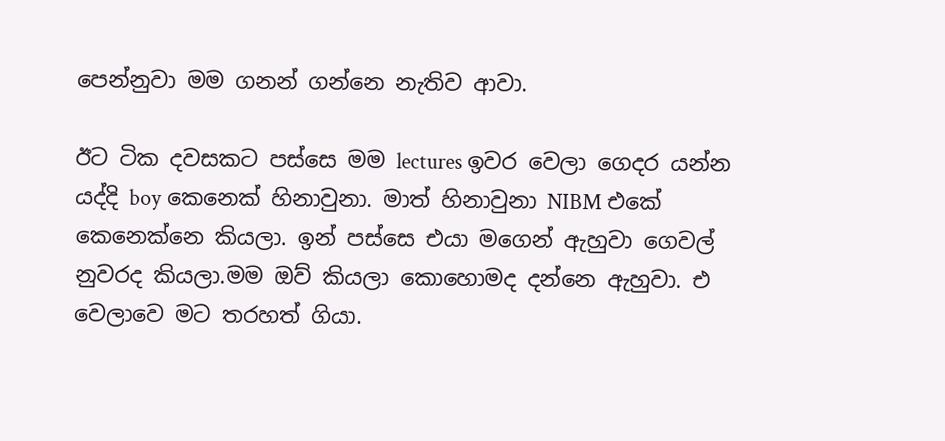පෙන්නුවා මම ගනන් ගන්නෙ නැතිව ආවා.

ඊට ටික දවසකට පස්සෙ මම lectures ඉවර වෙලා ගෙදර යන්න යද්දි boy කෙනෙක් හිනාවුනා. මාත් හිනාවුනා NIBM එකේ කෙනෙක්නෙ කියලා. ඉන් පස්සෙ එයා මගෙන් ඇහුවා ගෙවල් නුවරද කියලා.මම ඔව් කියලා කොහොමද දන්නෙ ඇහුවා. එ වෙලාවෙ මට තරහත් ගියා.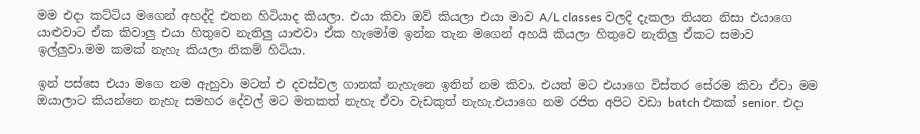මම එදා කට්ටිය මගෙන් අහද්දි එතන හිටියාද කියලා. එයා කිවා ඔව් කියලා එයා මාව A/L classes වලදි දැකලා තියන නිසා එයාගෙ යාළුවාට ඒක කිවාලු එයා හිතුවෙ නැතිලු යාළුවා ඒක හැමෝම ඉන්න තැන මගෙන් අහයි කියලා හිතුවෙ නැතිලු ඒකට සමාව ඉල්ලුවා.මම කමක් නැහැ කියලා නිකම් හිටියා.

ඉන් පස්සෙ එයා මගෙ නම ඇහුවා මටත් එ දවස්වල ගානක් නැහැනෙ ඉතින් නම කිවා. එයත් මට එයාගෙ විස්තර සේරම කිවා ඒවා මම ඔයාලාට කියන්නෙ නැහැ සමහර දේවල් මට මතකත් නැහැ ඒවා වැඩකුත් නැහැ.එයාගෙ නම රජිත අපිට වඩා batch එකක් senior. එදා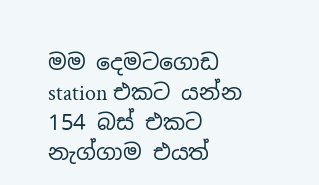මම දෙමටගොඩ station එකට යන්න 154 බස් එකට නැග්ගාම එයත්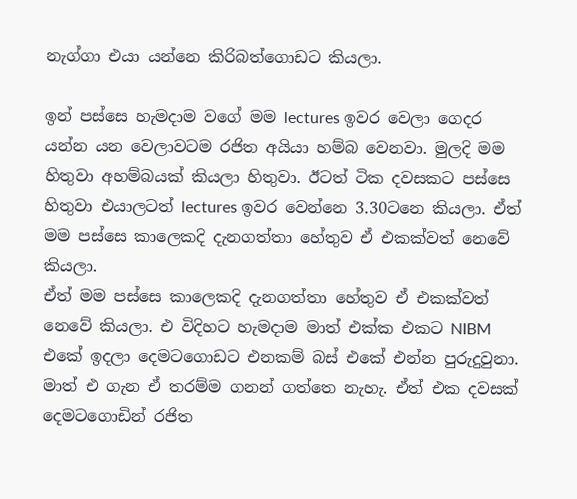නැග්ගා එයා යන්නෙ කිරිබත්ගොඩට කියලා.

ඉන් පස්සෙ හැමදාම වගේ මම lectures ඉවර වෙලා ගෙදර යන්න යන වෙලාවටම රජිත අයියා හම්බ වෙනවා. මුලදි මම හිතුවා අහම්බයක් කියලා හිතුවා. ඊටත් ටික දවසකට පස්සෙ හිතුවා එයාලටත් lectures ඉවර වෙන්නෙ 3.30ටනෙ කියලා. ඒත් මම පස්සෙ කාලෙකදි දැනගත්තා හේතුව ඒ එකක්වත් නෙවේ කියලා.
ඒත් මම පස්සෙ කාලෙකදි දැනගත්තා හේතුව ඒ එකක්වත් නෙවේ කියලා. එ විදිහට හැමදාම මාත් එක්ක එකට NIBM එකේ ඉදලා දෙමටගොඩට එනකම් බස් එ‍කේ එන්න පුරුදුවුනා. මාත් එ ගැන ඒ තරම්ම ගනන් ගත්තෙ නැහැ. ඒත් එක දවසක් දෙමටගොඩින් රජිත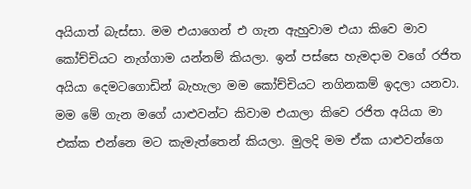අයියාත් බැස්සා. මම එයාගෙන් එ ගැන ඇහුවාම එයා කිවෙ මාව කෝච්චියට නැග්ගාම යන්නම් කියලා. ඉන් පස්සෙ හැමදාම වගේ රජිත අයියා දෙමටගොඩින් බැහැලා මම කෝච්චියට නගිනකම් ඉදලා යනවා. මම මේ ගැන මගේ යාළුවන්ට කිවාම එයාලා කිවෙ රජිත අයියා මා එක්ක එන්නෙ මට කැමැත්තෙන් කියලා. මුලදි මම ඒක යාළුවන්ගෙ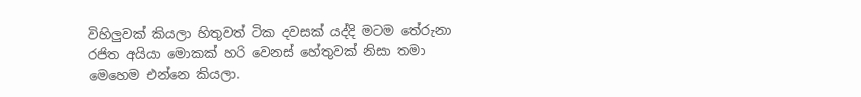විහිලුවක් කියලා හිතුවත් ටික දවසක් යද්දි මටම තේරුනා රජිත අයියා මොකක් හරි වෙනස් හේතුවක් නිසා තමා මෙහෙම එන්නෙ කියලා.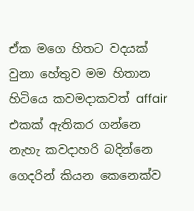ඒක මගෙ හිතට වදයක් වුනා හේතුව මම හිතාන හිටියෙ කවමදාකවත් affair එකක් ඇතිකර ගන්නෙ නැහැ කවදාහරි බදින්නෙ ගෙදරින් කියන කෙනෙක්ව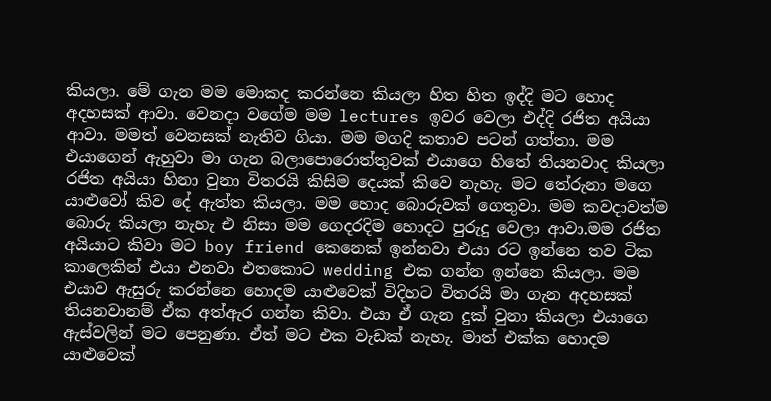කියලා. මේ ගැන මම මොකද කරන්නෙ කියලා හිත හිත ඉද්දි මට හොද අදහසක් ආවා. වෙනදා වගේම මම lectures ඉවර වෙලා එද්දි රජිත අයියා ආවා. මමත් වෙනසක් නැතිව ගියා. මම මගදි කතාව පටන් ගත්තා. මම එයාගෙන් ඇහුවා මා ගැන බලාපොරොත්තුවක් එයාගෙ හිතේ තියනවාද කියලා‍ රජිත අයියා හිනා වුනා විතරයි කිසිම දෙයක් කිවෙ නැහැ. මට තේරුනා මගෙ යාළුවෝ කිව දේ ඇත්ත කියලා. මම හොද බොරුවක් ගෙතුවා. මම කවදාවත්ම බොරු කියලා නැහැ එ නිසා මම ගෙදරදිම හොදට පුරුදු වෙලා ආවා.මම රජිත අයියාට කිවා මට boy friend කෙනෙක් ඉන්නවා එයා රට ඉන්නෙ තව ටික කාලෙකින් එයා එනවා එතකොට wedding එක ගන්න ඉන්නෙ කියලා. මම එයාව ඇසුරු කරන්නෙ හොදම යාළුවෙක් විදිහට විතරයි මා ගැන අදහසක් තියනවානම් ඒක අත්ඇර ගන්න කිවා. එයා ඒ ගැන දුක් වුනා කියලා එයාගෙ ඇස්වලින් මට පෙනුණා. ඒත් මට එක වැඩක් නැහැ. මාත් එක්ක හොදම යාළුවෙක්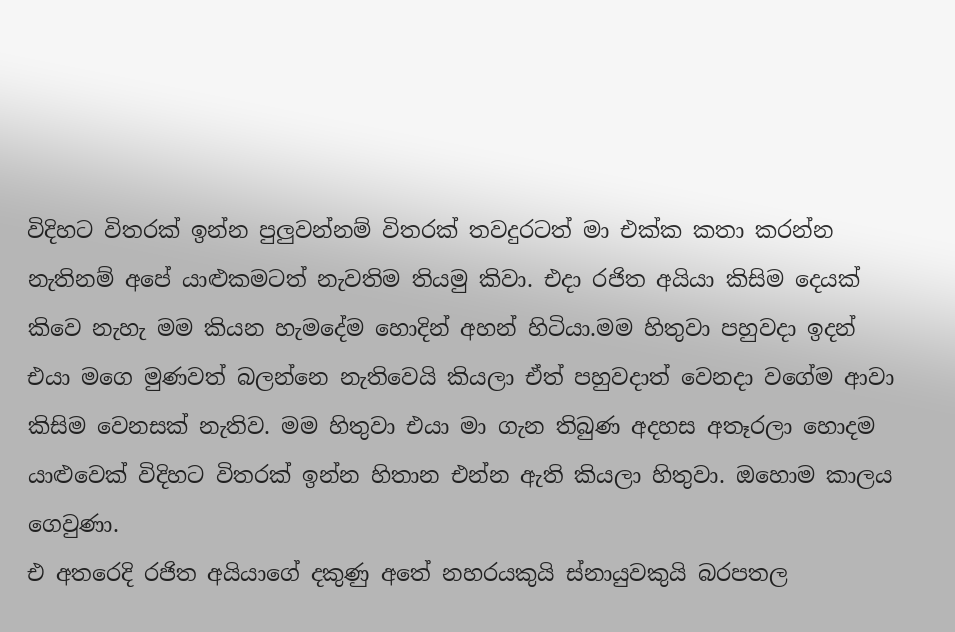විදිහට විතරක් ඉන්න පුලුවන්නම් විතරක් තවදුරටත් මා එක්ක කතා කරන්න නැතිනම් අපේ යාළුකමටත් නැවතිම තියමු කිවා. එදා රජිත අයියා කිසිම දෙයක් කිවෙ නැහැ මම කියන හැමදේම හොදින් අහන් හිටියා.මම හිතුවා පහුවදා ඉදන් එයා මගෙ මුණවත් බලන්නෙ නැතිවෙයි කියලා ඒත් පහුවදාත් වෙනදා වගේම ආවා කිසිම වෙනසක් නැතිව. මම හිතුවා එයා මා ගැන තිබුණ අදහස අතෑරලා හොදම යාළුවෙක් විදිහට විතරක් ඉන්න හිතාන එන්න ඇති කියලා හිතුවා. ඔහොම කාලය ගෙවුණා.
එ අතරෙදි රජිත අයියාගේ දකුණු අතේ නහරයකුයි ස්නායුවකුයි බරපතල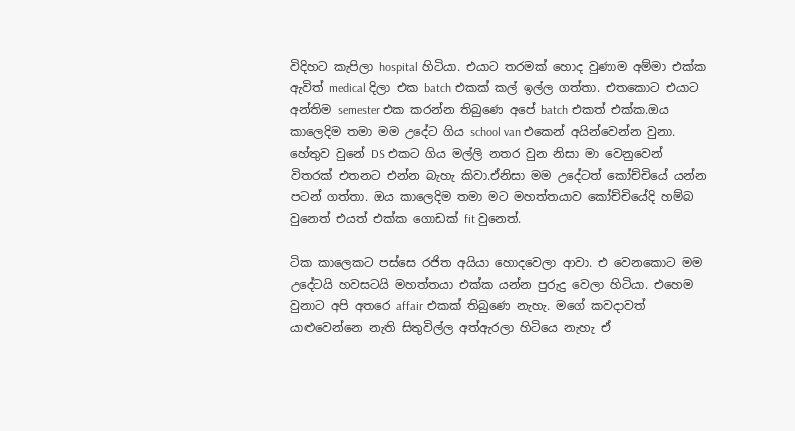විදිහට කැපිලා hospital හිටියා. එයාට තරමක් හොද වුණාම අම්මා එක්ක ඇවිත් medical දිලා එක batch එකක් කල් ඉල්ල ගත්තා. එතකොට එයාට අන්තිම semester එක කරන්න තිබුණෙ අපේ batch එකත් එක්ක.ඔය කාලෙදිම තමා මම උදේට ගිය school van එකෙන් අයින්වෙන්න වුනා. හේතුව වුනේ DS එකට ගිය මල්ලි නතර වුන නිසා මා වෙනුවෙන් විතරක් එතනට එන්න බැහැ කිවා.ඒනිසා මම උදේටත් කෝච්චියේ යන්න පටන් ගත්තා. ඔය කාලෙදිම තමා මට මහත්තයාව කෝච්චියේදි හම්බ වුනෙත් එයත් එක්ක ‍ගොඩක් fit වුනෙත්.

ටික කාලෙකට පස්සෙ රජිත අයියා හොදවෙලා ආවා. එ වෙනකොට මම උදේටයි හවසටයි මහත්තයා එක්ක යන්න පුරුදු වෙලා හිටියා. එහෙම වුනාට අපි අතරෙ affair එකක් තිබුණෙ නැහැ. මගේ කවදාවත් යාළුවෙන්නෙ නැති සිතුවිල්ල අත්ඇරලා හිටියෙ නැහැ ඒ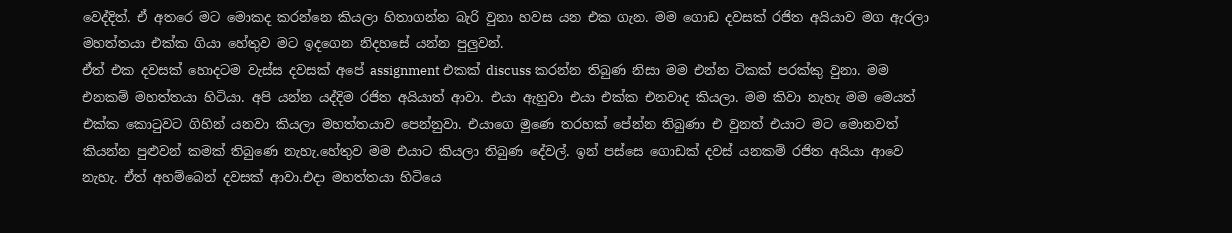වෙද්දිත්. ඒ අතරෙ මට මොකද කරන්නෙ කියලා හිතාගන්න බැරි වුනා හවස යන එක ගැන. මම ගොඩ දවසක් රජිත අයියාව මග ඇරලා මහත්තයා එක්ක ගියා හේතුව මට ඉදගෙන නිදහසේ යන්න පුලුවන්.
ඒත් එක දවසක් හොදටම වැස්ස දවසක් අපේ assignment එකක් discuss කරන්න තිබුණ නිසා මම එන්න ටිකක් පරක්කු වුනා. මම එනකම් මහත්තයා හිටියා. අපි යන්න යද්දිම රජිත අයියාත් ආවා. එයා ඇහුවා එයා එක්ක එනවාද කියලා. මම කිවා නැහැ මම මෙයත් එක්ක කොටුවට ගිහින් යනවා කියලා මහත්තයාව පෙන්නුවා. එයාගෙ මුණෙ තරහක් පේන්න තිබුණා එ වුනත් එයාට මට මොනවත් කියන්න පුළුවන් කමක් තිබුණෙ නැහැ.හේතුව මම එයාට කියලා තිබුණ දේවල්. ඉන් පස්සෙ ගොඩක් දවස් යනකම් රජිත අයියා ආවෙ නැහැ. ඒත් අහම්බෙන් දවසක් ආවා.එදා මහත්තයා හිටියෙ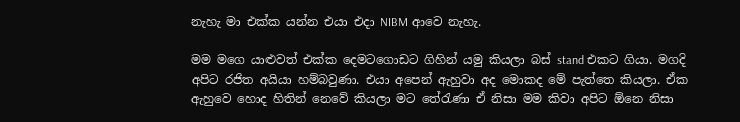නැහැ මා එක්ක යන්න එයා එදා NIBM ආවෙ නැහැ.

මම ‍මගෙ යාළුවත් එක්ක දෙමටගොඩට ගිහින් යමු කියලා බස් stand එක‍ට ගියා. මගදි අපිට රජිත අයියා හම්බවුණා. එයා අපෙන් ඇහුවා අද මොකද මේ පැත්තෙ කියලා. ඒක ඇහු‍වෙ හොද හිතින් නෙවේ කියලා මට තේරැණා ඒ නිසා මම කිවා අපිට ඕනෙ නිසා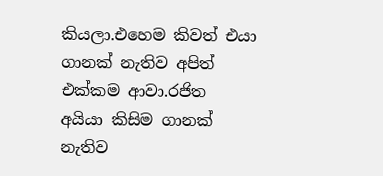කියලා.එහෙම කිවත් එයා ගානක් නැතිව අපිත් එක්කම ආවා.රජිත අයියා කිසිම ගානක් නැතිව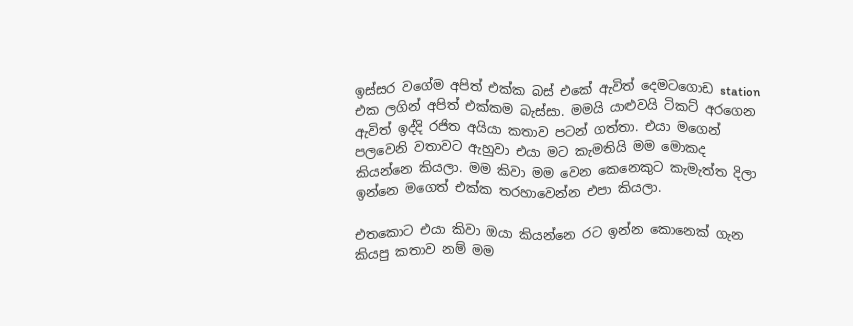ඉස්සර වගේම අපිත් එක්ක බස් එකේ ඇවිත් දෙමටගොඩ station එක ලගින් අපිත් එක්කම බැස්සා. මමයි යාළුවයි ටිකට් අරගෙන ඇවිත් ඉද්දි රජිත අයියා කතාව පටන් ගත්තා. එයා මගෙන් පලවෙනි වතාවට ඇහුවා එයා මට කැමතියි මම මොකද කියන්නෙ කියලා. මම කිවා මම වෙන කෙනෙකුට කැමැත්ත දිලා ඉන්නෙ මගෙත් එක්ක තරහාවෙන්න එපා කියලා.

එතකොට එයා කිවා ඔයා කියන්නෙ රට ඉන්න කොනෙක් ගැන කියපු කතාව නම් මම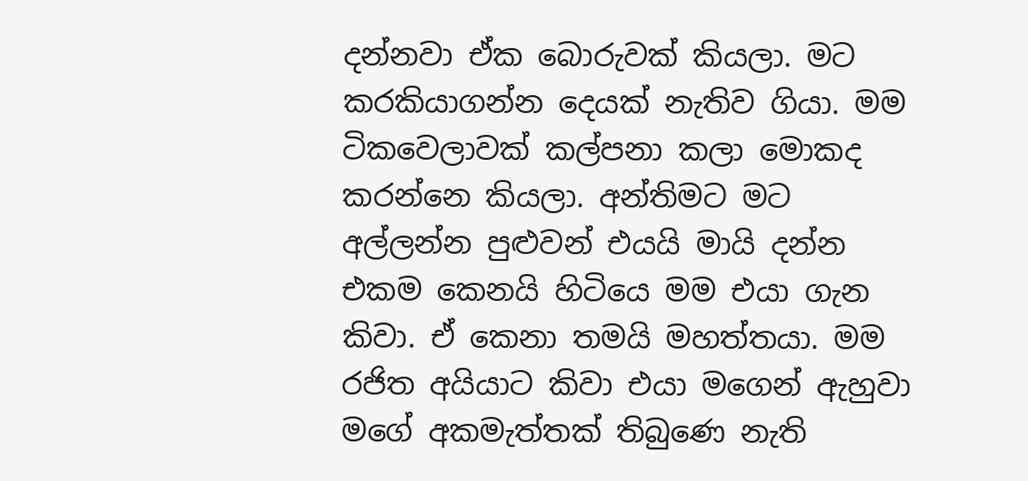දන්නවා ඒක ‍බොරුවක් කියලා. මට කරකියාගන්න දෙයක් නැතිව ගියා. මම ටිකවෙලාවක් කල්පනා කලා මොකද කරන්නෙ කියලා. අන්තිමට මට අල්ලන්න පුළුවන් එයයි මායි දන්න එකම කෙනයි හිටියෙ මම එයා ගැන කිවා. ඒ කෙනා තමයි මහත්තයා. මම රජිත අයියාට කිවා එයා මගෙන් ඇහුවා මගේ අකමැත්තක් තිබුණෙ නැති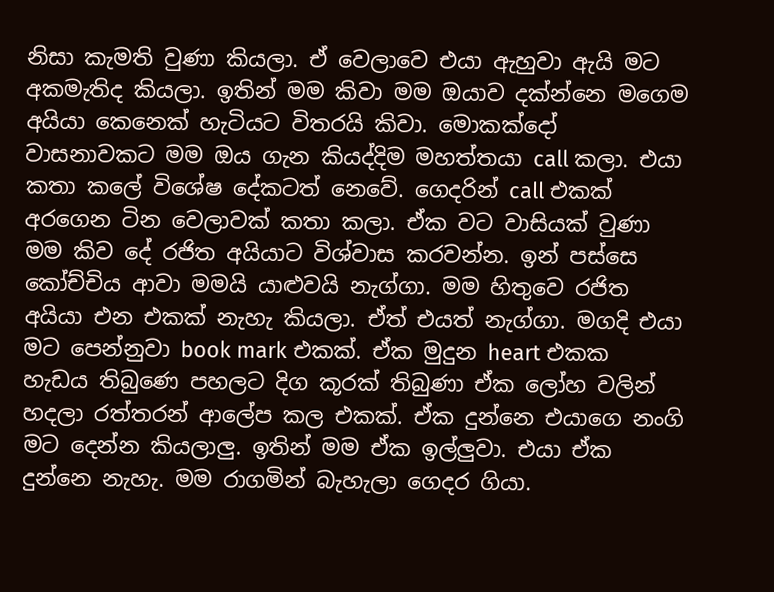නිසා කැමති වුණා කියලා. ඒ වෙලාවෙ එයා ඇහුවා ඇයි මට අකමැතිද කියලා. ඉතින් මම කිවා මම ඔයාව දක්න්නෙ මගෙම අයියා කෙනෙක් හැටියට විතරයි කිවා. මොකක්දෝ වාසනාවකට මම ඔය ගැන කියද්දිම මහත්තයා call කලා. එයා කතා කලේ විශේෂ දේකටත් නෙවේ. ගෙදරින් call එකක් අරගෙන ටින වෙලාවක් කතා කලා. ඒක වට වාසියක් වුණා මම කිව දේ රජිත අයියාට විශ්වාස කරවන්න. ඉන් පස්සෙ කෝච්චිය ආවා මමයි යාළුවයි නැග්ගා. මම හිතුවෙ රජිත අයියා එන එකක් නැහැ කියලා. ඒත් එයත් නැග්ගා. මගදි එයා මට පෙන්නුවා book mark එකක්. ඒක මුදුන heart එකක හැඩය තිබුණෙ පහලට දිග කූරක් තිබුණා ඒක ලෝහ වලින් හදලා රත්තරන් ආලේප කල එකක්. ඒක දුන්නෙ එයාගෙ නංගි මට දෙන්න කියලාලු. ඉතින් මම ඒක ඉල්ලුවා. එයා ඒක දුන්නෙ නැහැ. මම රාගමින් බැහැලා ගෙදර ගියා.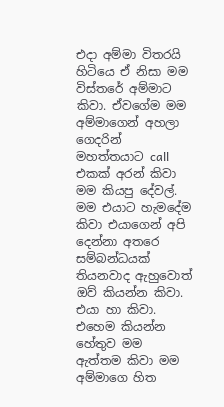එදා අම්මා විතරයි හිටියෙ ඒ නිසා මම විස්තරේ අම්මාට කිවා. ඒවගේම මම අම්මාගෙන් අහලා ගෙදරින් මහත්තයාට call එකක් අරන් කිවා මම කියපු දේවල්. මම එයා‍ට හැමදේම කිවා එයාගෙන් අපි දෙන්නා අතරෙ සම්බන්ධයක් තියනවාද ඇහුවොත් ඔව් කියන්න කිවා. එයා හා කිවා. එහෙම කියන්න හේතුව මම ඇත්තම කිවා මම අම්මාගෙ හිත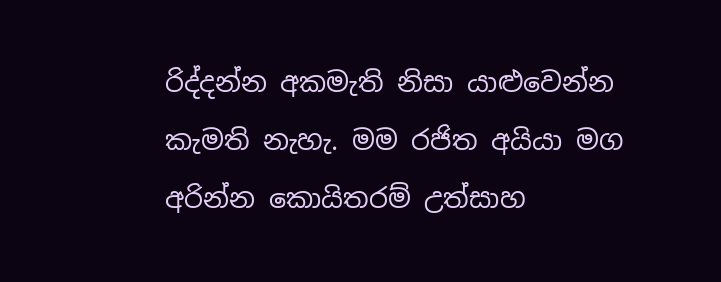රිද්දන්න අකමැති නිසා යාළුවෙන්න කැමති නැහැ. මම රජිත අයියා මග අරින්න කොයිතරම් උත්සාහ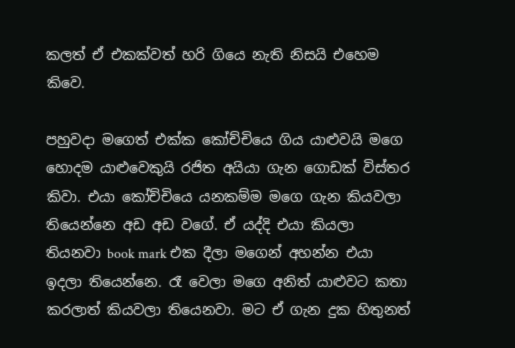කලත් ඒ එකක්වත් හරි ගියෙ නැති නිසයි එහෙම කිවෙ.

පහුවදා මගෙත් එක්ක කෝච්චියෙ ගිය යාළුවයි මගෙ හොදම යාළුවෙකුයි රජිත අයියා ගැන ගොඩක් විස්තර කිවා. එයා කෝච්චියෙ යනකම්ම මගෙ ගැන කියවලා තියෙන්නෙ අඩ අඩ වගේ. ඒ යද්දි එයා කියලා තියනවා book mark එක දීලා මගෙන් අහන්න එයා ඉදලා තියෙන්නෙ. රෑ වෙලා මගෙ අනිත් යාළුවට කතා කරලාත් කියවලා තියෙනවා. මට ඒ ගැන දුක හිතුනත්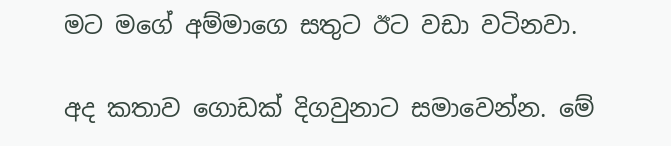මට මගේ අම්මාගෙ සතුට ඊට වඩා වටිනවා.

අද කතාව ගොඩක් දිගවුනාට සමාවෙන්න. මේ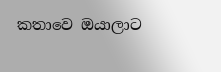කතාවෙ ඔයාලාට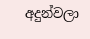අදුන්වලා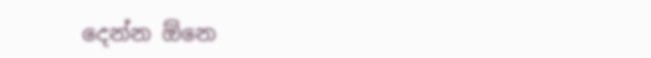දෙන්න ඕනෙ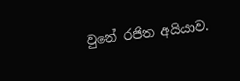වුනේ රජිත අයියාව.